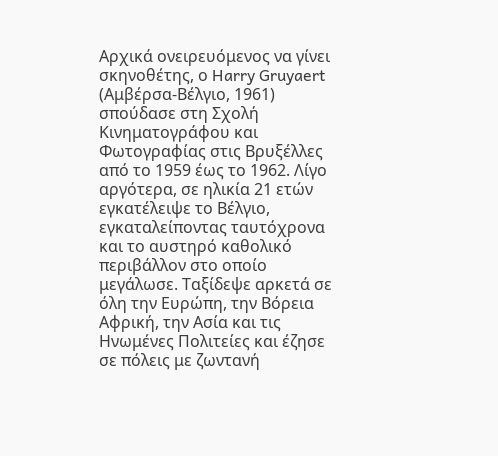Αρχικά ονειρευόμενος να γίνει σκηνοθέτης, ο Harry Gruyaert (Αμβέρσα-Βέλγιο, 1961) σπούδασε στη Σχολή Κινηματογράφου και Φωτογραφίας στις Βρυξέλλες από το 1959 έως το 1962. Λίγο αργότερα, σε ηλικία 21 ετών εγκατέλειψε το Βέλγιο, εγκαταλείποντας ταυτόχρονα και το αυστηρό καθολικό περιβάλλον στο οποίο μεγάλωσε. Ταξίδεψε αρκετά σε όλη την Ευρώπη, την Βόρεια Αφρική, την Ασία και τις Ηνωμένες Πολιτείες και έζησε σε πόλεις με ζωντανή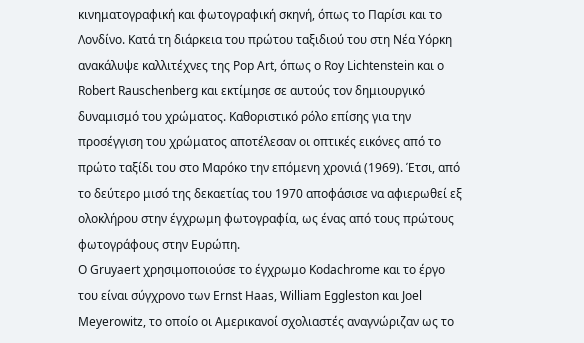κινηματογραφική και φωτογραφική σκηνή, όπως το Παρίσι και το Λονδίνο. Κατά τη διάρκεια του πρώτου ταξιδιού του στη Νέα Υόρκη ανακάλυψε καλλιτέχνες της Pop Art, όπως ο Roy Lichtenstein και ο Robert Rauschenberg και εκτίμησε σε αυτούς τον δημιουργικό δυναμισμό του χρώματος. Καθοριστικό ρόλο επίσης για την προσέγγιση του χρώματος αποτέλεσαν οι οπτικές εικόνες από το πρώτο ταξίδι του στο Μαρόκο την επόμενη χρονιά (1969). Έτσι, από το δεύτερο μισό της δεκαετίας του 1970 αποφάσισε να αφιερωθεί εξ ολοκλήρου στην έγχρωμη φωτογραφία, ως ένας από τους πρώτους φωτογράφους στην Ευρώπη.
Ο Gruyaert χρησιμοποιούσε το έγχρωμο Kodachrome και το έργο του είναι σύγχρονο των Ernst Haas, William Eggleston και Joel Meyerowitz, το οποίο οι Αμερικανοί σχολιαστές αναγνώριζαν ως το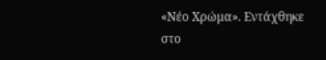«Νέο Χρώμα». Εντάχθηκε στο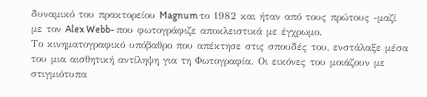δυναμικό του πρακτορείου Magnum το 1982 και ήταν από τους πρώτους -μαζί με τον Alex Webb- που φωτογράφιζε αποκλειστικά με έγχρωμο.
Το κινηματογραφικό υπόβαθρο που απέκτησε στις σπουδές του, ενστάλαξε μέσα του μια αισθητική αντίληψη για τη Φωτογραφία. Οι εικόνες του μοιάζουν με στιγμιότυπα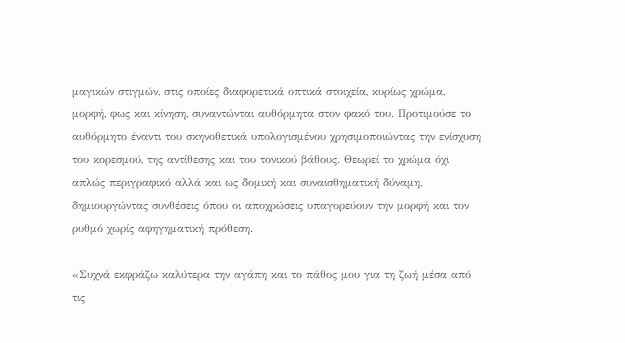μαγικών στιγμών, στις οποίες διαφορετικά οπτικά στοιχεία, κυρίως χρώμα, μορφή, φως και κίνηση, συναντώνται αυθόρμητα στον φακό του. Προτιμούσε το αυθόρμητο έναντι του σκηνοθετικά υπολογισμένου χρησιμοποιώντας την ενίσχυση του κορεσμού, της αντίθεσης και του τονικού βάθους. Θεωρεί το χρώμα όχι απλώς περιγραφικό αλλά και ως δομική και συναισθηματική δύναμη, δημιουργώντας συνθέσεις όπου οι αποχρώσεις υπαγορεύουν την μορφή και τον ρυθμό χωρίς αφηγηματική πρόθεση.

«Συχνά εκφράζω καλύτερα την αγάπη και το πάθος μου για τη ζωή μέσα από τις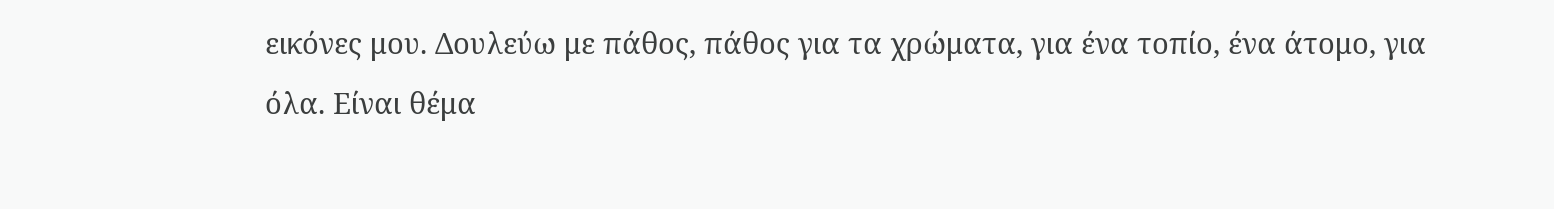εικόνες μου. Δουλεύω με πάθος, πάθος για τα χρώματα, για ένα τoπίο, ένα άτομο, για όλα. Είναι θέμα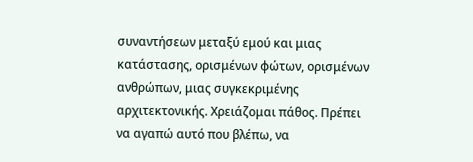συναντήσεων μεταξύ εμού και μιας κατάστασης, ορισμένων φώτων, ορισμένων ανθρώπων, μιας συγκεκριμένης αρχιτεκτονικής. Χρειάζομαι πάθος. Πρέπει να αγαπώ αυτό που βλέπω, να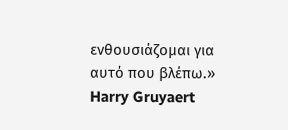ενθουσιάζομαι για αυτό που βλέπω.»
Harry Gruyaert